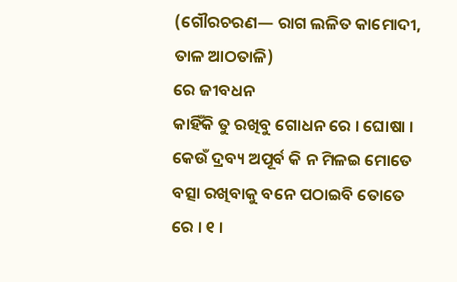(ଗୌରଚରଣ— ରାଗ ଲଳିତ କାମୋଦୀ, ତାଳ ଆଠତାଳି)
ରେ ଜୀବଧନ
କାହିଁକି ତୁ ରଖିବୁ ଗୋଧନ ରେ । ଘୋଷା ।
କେଉଁ ଦ୍ରବ୍ୟ ଅପୂର୍ବ କି ନ ମିଳଇ ମୋତେ
ବତ୍ସା ରଖିବାକୁ ବନେ ପଠାଇବି ତୋତେ ରେ । ୧ ।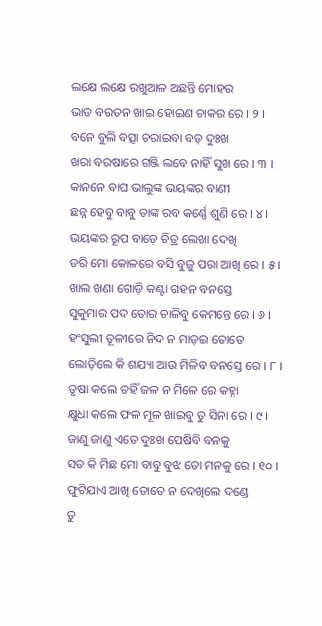ଲକ୍ଷେ ଲକ୍ଷେ ରଖୁଆଳ ଅଛନ୍ତି ମୋହର
ଭାତ ବରତନ ଖାଇ ହୋଇଣ ଚାକର ରେ । ୨ ।
ବନେ ବୁଲି ବତ୍ସା ଚରାଇବା ବଡ଼ ଦୁଃଖ
ଖରା ବରଷାରେ ଗଞ୍ଜି ଲବେ ନାହିଁ ସୁଖ ରେ । ୩ ।
କାନନେ ବାଘ ଭାଲୁଙ୍କ ଭୟଙ୍କର ବାଣୀ
ଛନ୍ନ ହେବୁ ବାବୁ ତାଙ୍କ ରବ କର୍ଣ୍ଣେ ଶୁଣି ରେ । ୪ ।
ଭୟଙ୍କର ରୂପ ବାଡ଼େ ଚିତ୍ର ଲେଖା ଦେଖି
ଡରି ମୋ କୋଳରେ ବସି ବୁଜୁ ପରା ଆଖି ରେ । ୫ ।
ଖାଲ ଖଣା ଗୋଡ଼ି କଣ୍ଟା ଗହନ ବନସ୍ତେ
ସୁକୁମାର ପଦ ତୋର ଚାଳିବୁ କେମନ୍ତେ ରେ । ୬ ।
ହଂସୁଲୀ ତୂଳୀରେ ନିଦ ନ ମାଡ଼ଇ ତୋତେ
ଲୋଡ଼ିଲେ କି ଶଯ୍ୟା ଆଉ ମିଳିବ ବନସ୍ତେ ରେ । ୮ ।
ତୃଷା କଲେ ତହିଁ ଜଳ ନ ମିଳେ ରେ କହ୍ନା
କ୍ଷୁଧା କଲେ ଫଳ ମୂଳ ଖାଇବୁ ତୁ ସିନା ରେ । ୯ ।
ଜାଣୁ ଜାଣୁ ଏତେ ଦୁଃଖ ପେଷିବି ବନକୁ
ସତ କି ମିଛ ମୋ ବାବୁ ବୁଝ ତୋ ମନକୁ ରେ । ୧୦ ।
ଫୁଟିଯାଏ ଆଖି ତୋତେ ନ ଦେଖିଲେ ଦଣ୍ଡେ
ତୁ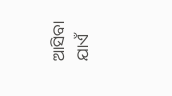ଆସିବା ଯାଏଁ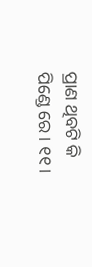ପ୍ରାଣ ଥିବଟି କି ପିଣ୍ଡେ ରେ । ୧୧ ।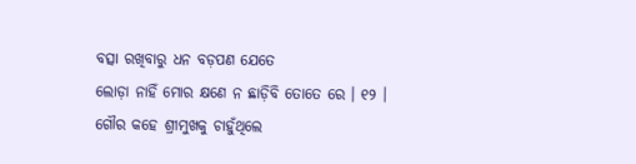ବତ୍ସା ରଖିବାରୁ ଧନ ବଡ଼ପଣ ଯେତେ
ଲୋଡ଼ା ନାହିଁ ମୋର କ୍ଷଣେ ନ ଛାଡ଼ିବି ତୋତେ ରେ । ୧୨ ।
ଗୌର କହେ ଶ୍ରୀମୁଖକୁ ଚାହୁଁଥିଲେ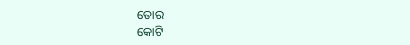ତୋର
କୋଟି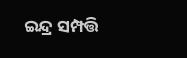ଇନ୍ଦ୍ର ସମ୍ପତ୍ତି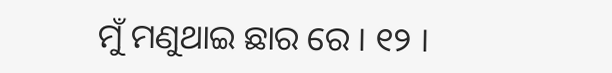ମୁଁ ମଣୁଥାଇ ଛାର ରେ । ୧୨ ।